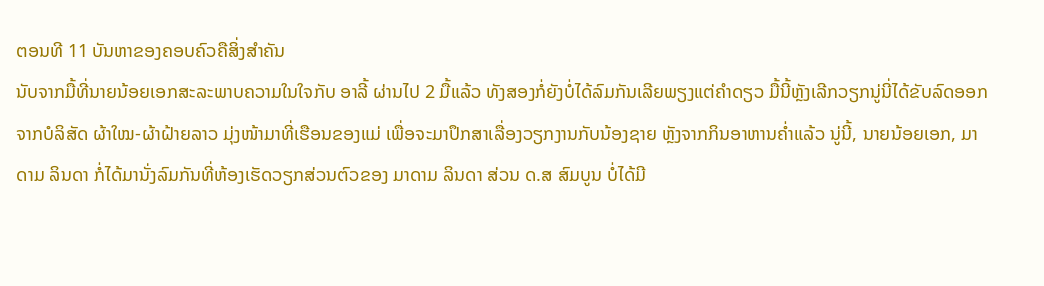ຕອນທີ 11 ບັນຫາຂອງຄອບຄົວຄືສິ່ງສໍາຄັນ
ນັບຈາກມື້ທີ່ນາຍນ້ອຍເອກສະລະພາບຄວາມໃນໃຈກັບ ອາລີ້ ຜ່ານໄປ 2 ມື້ແລ້ວ ທັງສອງກໍ່ຍັງບໍ່ໄດ້ລົມກັນເລີຍພຽງແຕ່ຄຳດຽວ ມື້ນີ້ຫຼັງເລີກວຽກນູ່ນີ່ໄດ້ຂັບລົດອອກຈາກບໍລິສັດ ຜ້າໃໝ-ຜ້າຝ້າຍລາວ ມຸ່ງໜ້າມາທີ່ເຮືອນຂອງແມ່ ເພື່ອຈະມາປຶກສາເລື່ອງວຽກງານກັບນ້ອງຊາຍ ຫຼັງຈາກກິນອາຫານຄ່ຳແລ້ວ ນູ່ນີ້, ນາຍນ້ອຍເອກ, ມາດາມ ລິນດາ ກໍ່ໄດ້ມານັ່ງລົມກັນທີ່ຫ້ອງເຮັດວຽກສ່ວນຕົວຂອງ ມາດາມ ລິນດາ ສ່ວນ ດ.ສ ສົມບູນ ບໍ່ໄດ້ມີ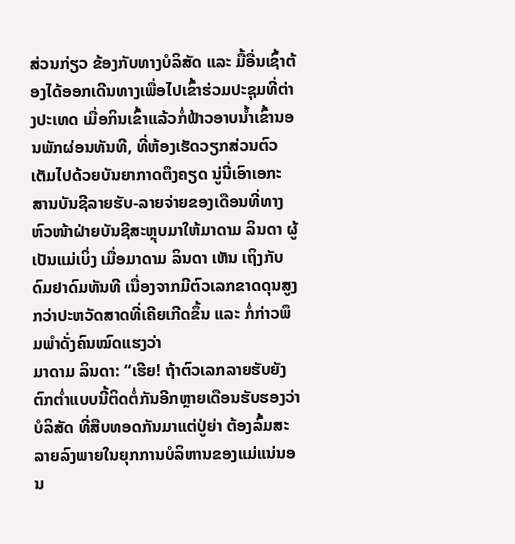ສ່ວນກ່ຽວ ຂ້ອງກັບທາງບໍລິສັດ ແລະ ມື້ອື່ນເຊົ້າຕ້ອງໄດ້ອອກເດີນທາງເພື່ອໄປເຂົ້າຮ່ວມປະຊຸມທີ່ຕ່າງປະເທດ ເມື່ອກິນເຂົ້າແລ້ວກໍ່ຟ້າວອາບນ້ຳເຂົ້ານອນພັກຜ່ອນທັນທີ, ທີ່ຫ້ອງເຮັດວຽກສ່ວນຕົວເຕັມໄປດ້ວຍບັນຍາກາດຕຶງຄຽດ ນູ່ນີ່ເອົາເອກະສານບັນຊີລາຍຮັບ-ລາຍຈ່າຍຂອງເດືອນທີ່ທາງຫົວໜ້າຝ່າຍບັນຊີສະຫຼຸບມາໃຫ້ມາດາມ ລິນດາ ຜູ້ເປັນແມ່ເບິ່ງ ເມື່ອມາດາມ ລິນດາ ເຫັນ ເຖິງກັບດົມຢາດົມທັນທີ ເນື່ອງຈາກມີຕົວເລກຂາດດຸນສູງກວ່າປະຫວັດສາດທີ່ເຄີຍເກີດຂຶ້ນ ແລະ ກໍ່ກ່າວພຶມພຳດັ່ງຄົນໝົດແຮງວ່າ
ມາດາມ ລິນດາ: “ເຮີຍ! ຖ້າຕົວເລກລາຍຮັບຍັງຕົກຕ່ຳແບບນີ້ຕິດຕໍ່ກັນອີກຫຼາຍເດືອນຮັບຮອງວ່າ ບໍລິສັດ ທີ່ສືບທອດກັນມາແຕ່ປູ່ຍ່າ ຕ້ອງລົ້ມສະລາຍລົງພາຍໃນຍຸກການບໍລິຫານຂອງແມ່ແນ່ນອນ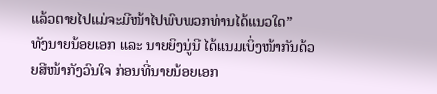ແລ້ວຕາຍໄປແມ່ຈະມີໜ້າໄປພົບພວກທ່ານໄດ້ແນວໃດ”
ທັງນາຍນ້ອຍເອກ ແລະ ນາຍຍິງນູ່ນີ ໄດ້ແນມເບິ່ງໜ້າກັນດ້ວຍສີໜ້າກັງວົນໃຈ ກ່ອນທີ່ນາຍນ້ອຍເອກ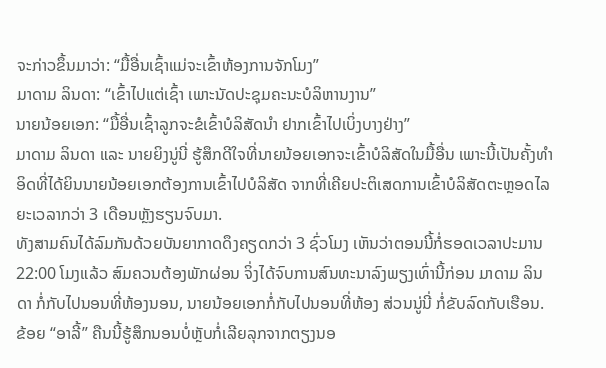ຈະກ່າວຂຶ້ນມາວ່າ: “ມື້ອື່ນເຊົ້າແມ່ຈະເຂົ້າຫ້ອງການຈັກໂມງ”
ມາດາມ ລິນດາ: “ເຂົ້າໄປແຕ່ເຊົ້າ ເພາະນັດປະຊຸມຄະນະບໍລິຫານງານ”
ນາຍນ້ອຍເອກ: “ມື້ອື່ນເຊົ້າລູກຈະຂໍເຂົ້າບໍລິສັດນຳ ຢາກເຂົ້າໄປເບິ່ງບາງຢ່າງ”
ມາດາມ ລິນດາ ແລະ ນາຍຍິງນູ່ນີ່ ຮູ້ສຶກດີໃຈທີ່ນາຍນ້ອຍເອກຈະເຂົ້າບໍລິສັດໃນມື້ອື່ນ ເພາະນີ້ເປັນຄັ້ງທຳອິດທີ່ໄດ້ຍິນນາຍນ້ອຍເອກຕ້ອງການເຂົ້າໄປບໍລິສັດ ຈາກທີ່ເຄີຍປະຕິເສດການເຂົ້າບໍລິສັດຕະຫຼອດໄລຍະເວລາກວ່າ 3 ເດືອນຫຼັງຮຽນຈົບມາ.
ທັງສາມຄົນໄດ້ລົມກັນດ້ວຍບັນຍາກາດດຶງຄຽດກວ່າ 3 ຊົ່ວໂມງ ເຫັນວ່າຕອນນີ້ກໍ່ຮອດເວລາປະມານ 22:00 ໂມງແລ້ວ ສົມຄວນຕ້ອງພັກຜ່ອນ ຈິ່ງໄດ້ຈົບການສົນທະນາລົງພຽງເທົ່ານີ້ກ່ອນ ມາດາມ ລິນດາ ກໍ່ກັບໄປນອນທີ່ຫ້ອງນອນ, ນາຍນ້ອຍເອກກໍ່ກັບໄປນອນທີ່ຫ້ອງ ສ່ວນນູ່ນີ່ ກໍ່ຂັບລົດກັບເຮືອນ.
ຂ້ອຍ “ອາລີ້” ຄືນນີ້ຮູ້ສຶກນອນບໍ່ຫຼັບກໍ່ເລີຍລຸກຈາກຕຽງນອ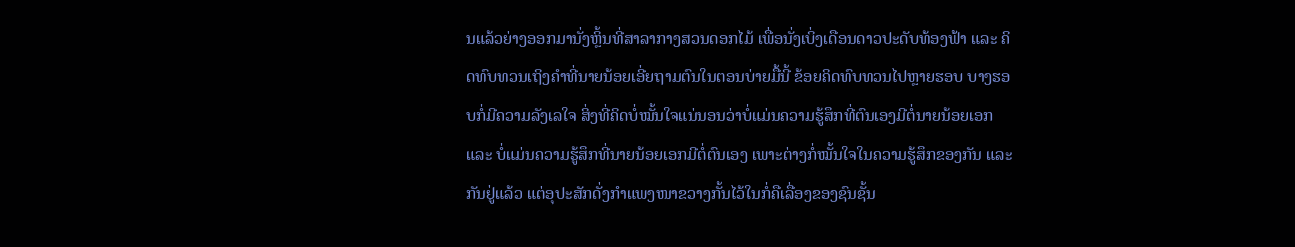ນແລ້ວຍ່າງອອກມານັ່ງຫຼິ້ນທີ່ສາລາກາງສວນດອກໄມ້ ເພື່ອນັ່ງເບິ່ງເດືອນດາວປະດັບທ້ອງຟ້າ ແລະ ຄິດທົບທວນເຖິງຄຳທີ່ນາຍນ້ອຍເອີ່ຍຖາມຕົນໃນຕອນບ່າຍມື້ນີ້ ຂ້ອຍຄິດທົບທວນໄປຫຼາຍຮອບ ບາງຮອບກໍ່ມີຄວາມລັງເລໃຈ ສິ່ງທີ່ຄິດບໍ່ໝັ້ນໃຈແນ່ນອນວ່າບໍ່ແມ່ນຄວາມຮູ້ສຶກທີ່ຕົນເອງມີຕໍ່ນາຍນ້ອຍເອກ ແລະ ບໍ່ແມ່ນຄວາມຮູ້ສຶກທີ່ນາຍນ້ອຍເອກມີຕໍ່ຕົນເອງ ເພາະຕ່າງກໍ່ໝັ້ນໃຈໃນຄວາມຮູ້ສຶກຂອງກັນ ແລະກັນຢູ່ແລ້ວ ແຕ່ອຸປະສັກດັ່ງກຳແພງໜາຂວາງກັ້ນໄວ້ໃນກໍ່ຄືເລື່ອງຂອງຊົນຊັ້ນ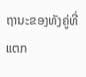ຖານະຂອງທັງຄູ່ທີ່ແຕກ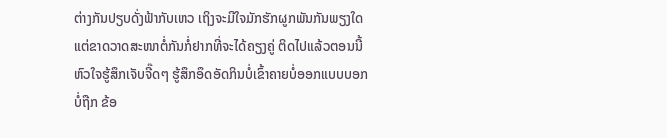ຕ່າງກັນປຽບດັ່ງຟ້າກັບເຫວ ເຖິງຈະມີໃຈມັກຮັກຜູກພັນກັນພຽງໃດແຕ່ຂາດວາດສະໜາຕໍ່ກັນກໍ່ຢາກທີ່ຈະໄດ້ຄຽງຄູ່ ຕິດໄປແລ້ວຕອນນີ້ຫົວໃຈຮູ້ສຶກເຈັບຈີ໊ດໆ ຮູ້ສຶກອຶດອັດກິນບໍ່ເຂົ້າຄາຍບໍ່ອອກແບບບອກບໍ່ຖືກ ຂ້ອ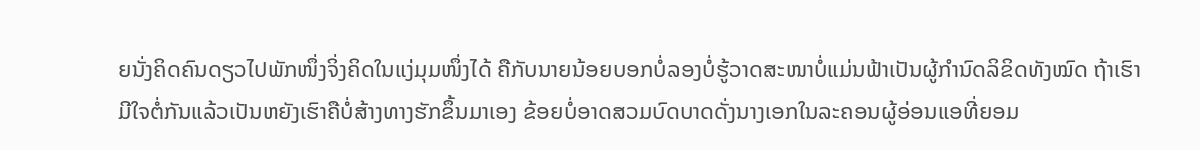ຍນັ່ງຄິດຄົນດຽວໄປພັກໜຶ່ງຈິ່ງຄິດໃນແງ່ມຸມໜຶ່ງໄດ້ ຄືກັບນາຍນ້ອຍບອກບໍ່ລອງບໍ່ຮູ້ວາດສະໜາບໍ່ແມ່ນຟ້າເປັນຜູ້ກຳນົດລິຂິດທັງໝົດ ຖ້າເຮົາມີໃຈຕໍ່ກັນແລ້ວເປັນຫຍັງເຮົາຄືບໍ່ສ້າງທາງຮັກຂຶ້ນມາເອງ ຂ້ອຍບໍ່ອາດສວມບົດບາດດັ່ງນາງເອກໃນລະຄອນຜູ້ອ່ອນແອທີ່ຍອມ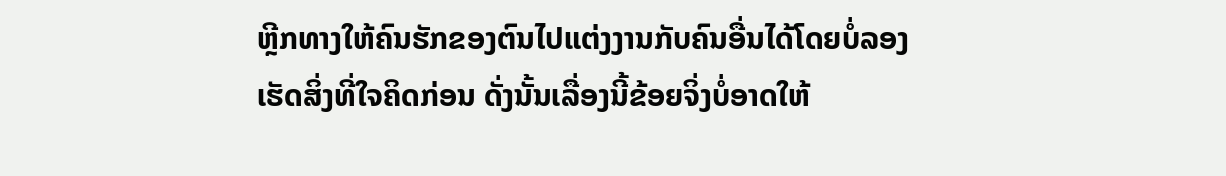ຫຼີກທາງໃຫ້ຄົນຮັກຂອງຕົນໄປແຕ່ງງານກັບຄົນອື່ນໄດ້ໂດຍບໍ່ລອງເຮັດສິ່ງທີ່ໃຈຄິດກ່ອນ ດັ່ງນັ້ນເລື່ອງນີ້ຂ້ອຍຈິ່ງບໍ່ອາດໃຫ້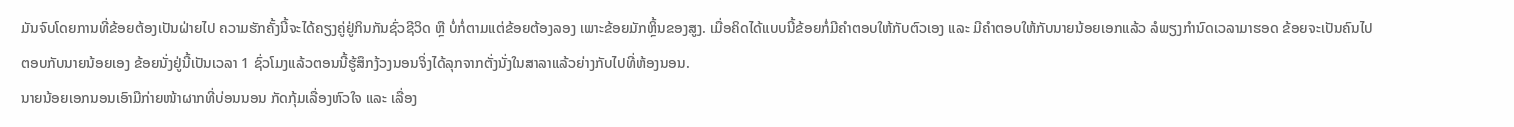ມັນຈົບໂດຍການທີ່ຂ້ອຍຕ້ອງເປັນຝ່າຍໄປ ຄວາມຮັກຄັ້ງນີ້ຈະໄດ້ຄຽງຄູ່ຢູ່ກິນກັນຊົ່ວຊີວິດ ຫຼື ບໍ່ກໍ່ຕາມແຕ່ຂ້ອຍຕ້ອງລອງ ເພາະຂ້ອຍມັກຫຼິ້ນຂອງສູງ. ເມື່ອຄິດໄດ້ແບບນີ້ຂ້ອຍກໍ່ມີຄຳຕອບໃຫ້ກັບຕົວເອງ ແລະ ມີຄຳຕອບໃຫ້ກັບນາຍນ້ອຍເອກແລ້ວ ລໍພຽງກຳນົດເວລາມາຮອດ ຂ້ອຍຈະເປັນຄົນໄປຕອບກັບນາຍນ້ອຍເອງ ຂ້ອຍນັ່ງຢູ່ນີ້ເປັນເວລາ 1 ຊົ່ວໂມງແລ້ວຕອນນີ້ຮູ້ສຶກງ້ວງນອນຈິ່ງໄດ້ລຸກຈາກຕັ່ງນັ່ງໃນສາລາແລ້ວຍ່າງກັບໄປທີ່ຫ້ອງນອນ.
ນາຍນ້ອຍເອກນອນເອົາມືກ່າຍໜ້າຜາກທີ່ບ່ອນນອນ ກັດກຸ້ມເລື່ອງຫົວໃຈ ແລະ ເລື່ອງ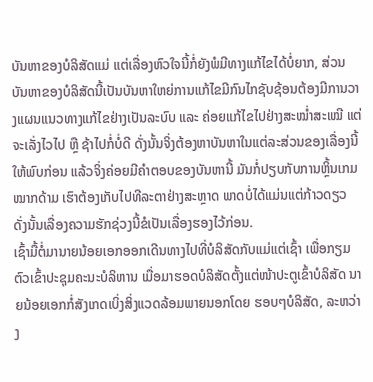ບັນຫາຂອງບໍລິສັດແມ່ ແຕ່ເລື່ອງຫົວໃຈນີ້ກໍ່ຍັງພໍມີທາງແກ້ໄຂໄດ້ບໍ່ຍາກ, ສ່ວນບັນຫາຂອງບໍລິສັດນີ້ເປັນບັນຫາໃຫຍ່ການແກ້ໄຂມີກົນໄກຊັບຊ້ອນຕ້ອງມີການວາງແຜນແນວທາງແກ້ໄຂຢ່າງເປັນລະບົບ ແລະ ຄ່ອຍແກ້ໄຂໄປຢ່າງສະໝ່ຳສະເໝີ ແຕ່ຈະເລັ່ງໄວໄປ ຫຼື ຊ້າໄປກໍ່ບໍ່ດີ ດັ່ງນັ້ນຈິ່ງຕ້ອງຫາບັນຫາໃນແຕ່ລະສ່ວນຂອງເລື່ອງນີ້ໃຫ້ພົບກ່ອນ ແລ້ວຈິ່ງຄ່ອຍມີຄຳຕອບຂອງບັນຫານີ້ ມັນກໍ່ປຽບກັບການຫຼິ້ນເກມໝາກດ້າມ ເຮົາຕ້ອງເກັບໄປທີລະຕາຢ່າງສະຫຼາດ ພາດບໍ່ໄດ້ແມ່ນແຕ່ກ້າວດຽວ ດັ່ງນັ້ນເລື່ອງຄວາມຮັກຊ່ວງນີ້ຂໍເປັນເລື່ອງຮອງໄວ້ກ່ອນ.
ເຊົ້າມື້ຕໍ່ມານາຍນ້ອຍເອກອອກເດີນທາງໄປທີ່ບໍລິສັດກັບແມ່ແຕ່ເຊົ້າ ເພື່ອກຽມຕົວເຂົ້າປະຊຸມຄະນະບໍລິຫານ ເມື່ອມາຮອດບໍລິສັດຕັ້ງແຕ່ໜ້າປະຕູເຂົ້າບໍລິສັດ ນາຍນ້ອຍເອກກໍ່ສັງເກດເບິ່ງສິ່ງແວດລ້ອມພາຍນອກໂດຍ ຮອບໆບໍລິສັດ, ລະຫວ່າງ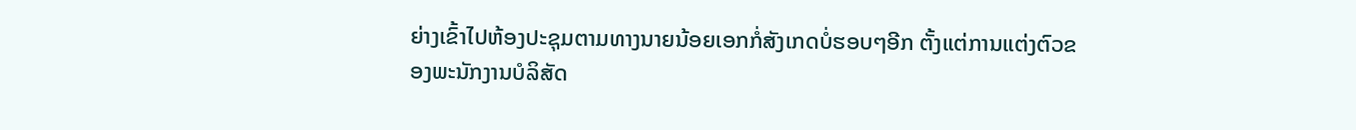ຍ່າງເຂົ້າໄປຫ້ອງປະຊຸມຕາມທາງນາຍນ້ອຍເອກກໍ່ສັງເກດບໍ່ຮອບໆອີກ ຕັ້ງແຕ່ການແຕ່ງຕົວຂອງພະນັກງານບໍລິສັດ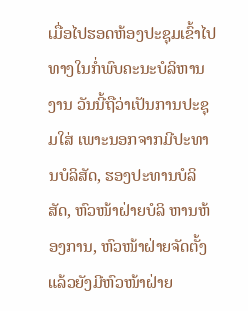ເມື່ອໄປຮອດຫ້ອງປະຊຸມເຂົ້າໄປທາງໃນກໍ່ພົບຄະນະບໍລິຫານງານ ວັນນີ້ຖືວ່າເປັນການປະຊຸມໃສ່ ເພາະນອກຈາກມີປະທານບໍລິສັດ, ຮອງປະທານບໍລິສັດ, ຫົວໜ້າຝ່າຍບໍລິ ຫານຫ້ອງການ, ຫົວໜ້າຝ່າຍຈັດຕັ້ງແລ້ວຍັງມີຫົວໜ້າຝ່າຍ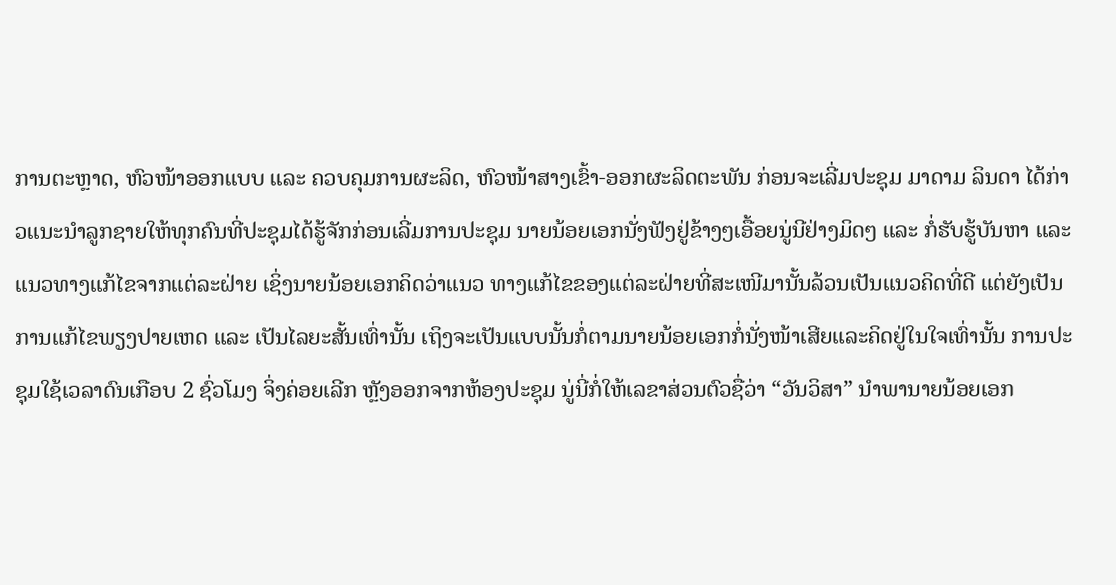ການຕະຫຼາດ, ຫົວໜ້າອອກແບບ ແລະ ຄວບຄຸມການຜະລິດ, ຫົວໜ້າສາງເຂົ້າ-ອອກຜະລິດຕະພັນ ກ່ອນຈະເລີ່ມປະຊຸມ ມາດາມ ລິນດາ ໄດ້ກ່າວແນະນຳລູກຊາຍໃຫ້ທຸກຄົນທີ່ປະຊຸມໄດ້ຮູ້ຈັກກ່ອນເລີ່ມການປະຊຸມ ນາຍນ້ອຍເອກນັ່ງຟັງຢູ່ຂ້າງໆເອື້ອຍນູ່ນີຢ່າງມິດໆ ແລະ ກໍ່ຮັບຮູ້ບັນຫາ ແລະ ແນວທາງແກ້ໄຂຈາກແຕ່ລະຝ່າຍ ເຊິ່ງນາຍນ້ອຍເອກຄິດວ່າແນວ ທາງແກ້ໄຂຂອງແຕ່ລະຝ່າຍທີ່ສະເໜີມານັ້ນລ້ວນເປັນແນວຄິດທີ່ດີ ແຕ່ຍັງເປັນການແກ້ໄຂພຽງປາຍເຫດ ແລະ ເປັນໄລຍະສັ້ນເທົ່ານັ້ນ ເຖິງຈະເປັນແບບນັ້ນກໍ່ຕາມນາຍນ້ອຍເອກກໍ່ນັ່ງໜ້າເສີຍແລະຄິດຢູ່ໃນໃຈເທົ່ານັ້ນ ການປະຊຸມໃຊ້ເວລາດົນເກືອບ 2 ຊົ່ວໂມງ ຈິ່ງຄ່ອຍເລີກ ຫຼັງອອກຈາກຫ້ອງປະຊຸມ ນູ່ນີ່ກໍ່ໃຫ້ເລຂາສ່ວນຕົວຊື່ວ່າ “ວັນວິສາ” ນຳພານາຍນ້ອຍເອກ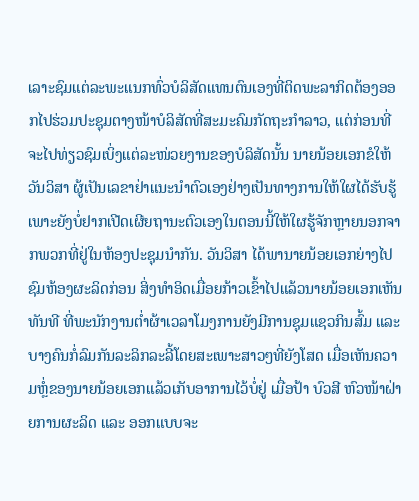ເລາະຊົມແຕ່ລະພະແນກທົ່ວບໍລິສັດແທນຕົນເອງທີ່ຕິດພະລາກິດຕ້ອງອອກໄປຮ່ວມປະຊຸມຕາງໜ້າບໍລິສັດທີ່ສະມະຄົມກັດຖະກຳລາວ, ແຕ່ກ່ອນທີ່ຈະໄປທ່ຽວຊົມເບິ່ງແຕ່ລະໜ່ວຍງານຂອງບໍລິສັດນັ້ນ ນາຍນ້ອຍເອກຂໍໃຫ້ ວັນວິສາ ຜູ້ເປັນເລຂາຢ່າແນະນຳຕົວເອງຢ່າງເປັນທາງການໃຫ້ໃຜໄດ້ຮັບຮູ້ ເພາະຍັງບໍ່ຢາກເປີດເຜີຍຖານະຕົວເອງໃນຕອນນີ້ໃຫ້ໃຜຮູ້ຈັກຫຼາຍນອກຈາກພວກທີ່ຢູ່ໃນຫ້ອງປະຊຸມນຳກັນ. ວັນວິສາ ໄດ້ພານາຍນ້ອຍເອກຍ່າງໄປຊົມຫ້ອງຜະລິດກ່ອນ ສິ່ງທໍາອິດເມື່ອຍກ້າວເຂົ້າໄປແລ້ວນາຍນ້ອຍເອກເຫັນທັນທີ ທີ່ພະນັກງານຕ່ຳຜ້າເວລາໂມງການຍັງມີການຊຸມແຊວກິນສົ້ມ ແລະ ບາງຄົນກໍ່ລົມກັນລະລິກລະລີ້ໂດຍສະເພາະສາວໆທີ່ຍັງໂສດ ເມື່ອເຫັນຄວາມຫຼໍ່ຂອງນາຍນ້ອຍເອກແລ້ວເກັບອາການໄວ້ບໍ່ຢູ່ ເມື່ອປ້າ ບົວສີ ຫົວໜ້າຝ່າຍການຜະລິດ ແລະ ອອກແບບຈະ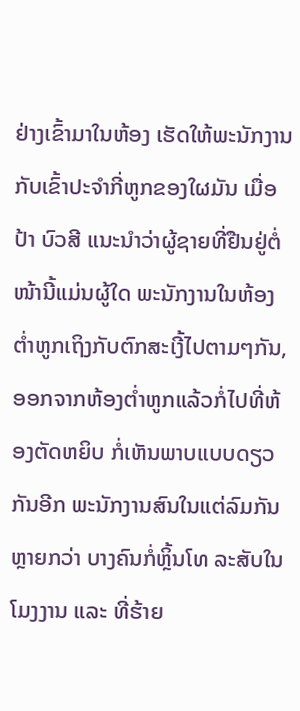ຢ່າງເຂົ້າມາໃນຫ້ອງ ເຮັດໃຫ້ພະນັກງານກັບເຂົ້າປະຈຳກີ່ຫູກຂອງໃຜມັນ ເມື່ອປ້າ ບົວສີ ແນະນຳວ່າຜູ້ຊາຍທີ່ຢືນຢູ່ຕໍ່ໜ້ານີ້ແມ່ນຜູ້ໃດ ພະນັກງານໃນຫ້ອງຕ່ຳຫູກເຖິງກັບຕົກສະເງີ້ໄປຕາມໆກັນ, ອອກຈາກຫ້ອງຕ່ຳຫູກແລ້ວກໍ່ໄປທີ່ຫ້ອງຕັດຫຍິບ ກໍ່ເຫັນພາບແບບດຽວກັນອີກ ພະນັກງານສົນໃນແຕ່ລົມກັນຫຼາຍກວ່າ ບາງຄົນກໍ່ຫຼິ້ນໂທ ລະສັບໃນໂມງງານ ແລະ ທີ່ຮ້າຍ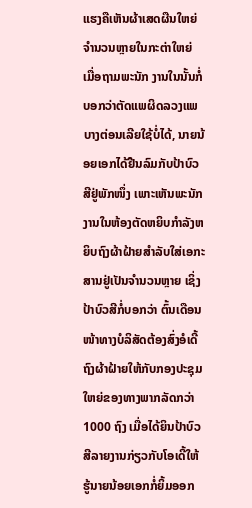ແຮງຄືເຫັນຜ້າເສດຜືນໃຫຍ່ຈຳນວນຫຼາຍໃນກະຕ່າໃຫຍ່ ເມື່ອຖາມພະນັກ ງານໃນນັ້ນກໍ່ບອກວ່າຕັດແພຜິດລວງແພບາງຕ່ອນເລີຍໃຊ້ບໍ່ໄດ້, ນາຍນ້ອຍເອກໄດ້ຢືນລົມກັບປ້າບົວສີຢູ່ພັກໜຶ່ງ ເພາະເຫັນພະນັກງານໃນຫ້ອງຕັດຫຍິບກຳລັງຫຍິບຖົງຜ້າຝ້າຍສຳລັບໃສ່ເອກະສານຢູ່ເປັນຈຳນວນຫຼາຍ ເຊິ່ງປ້າບົວສີກໍ່ບອກວ່າ ຕົ້ນເດືອນໜ້າທາງບໍລິສັດຕ້ອງສົ່ງອໍເດີ້ຖົງຜ້າຝ້າຍໃຫ້ກັບກອງປະຊຸມໃຫຍ່ຂອງທາງພາກລັດກວ່າ 1000 ຖົງ ເມື່ອໄດ້ຍິນປ້າບົວສີລາຍງານກ່ຽວກັບໂອເດີ້ໃຫ້ຮູ້ນາຍນ້ອຍເອກກໍ່ຍິ້ມອອກ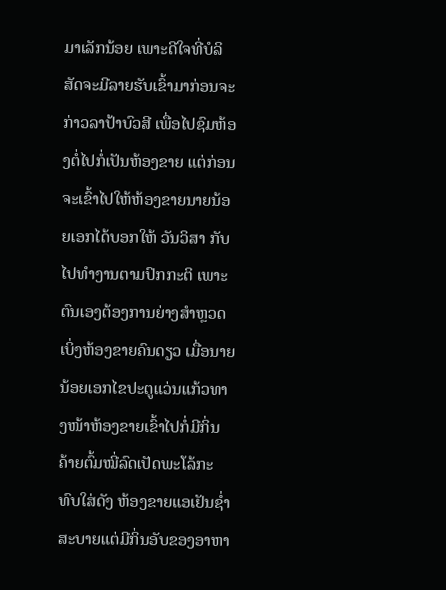ມາເລັກນ້ອຍ ເພາະດີໃຈທີ່ບໍລິສັດຈະມີລາຍຮັບເຂົ້າມາກ່ອນຈະກ່າວລາປ້າບົວສີ ເພື່ອໄປຊົມຫ້ອງຕໍ່ໄປກໍ່ເປັນຫ້ອງຂາຍ ແຕ່ກ່ອນຈະເຂົ້າໄປໃຫ້ຫ້ອງຂາຍນາຍນ້ອຍເອກໄດ້ບອກໃຫ້ ວັນວິສາ ກັບໄປທຳງານຕາມປົກກະຕິ ເພາະຕົນເອງຕ້ອງການຍ່າງສໍາຫຼວດເບິ່ງຫ້ອງຂາຍຄົນດຽວ ເມື່ອນາຍນ້ອຍເອກໄຂປະຕູແວ່ນແກ້ວທາງໜ້າຫ້ອງຂາຍເຂົ້າໄປກໍ່ມີກິ່ນຄ້າຍຕົ້ມໝີ່ລົດເປັດພະໂລ້ກະທົບໃສ່ດັງ ຫ້ອງຂາຍແອເຢັນຊ່ຳສະບາຍແຕ່ມີກິ່ນອັບຂອງອາຫາ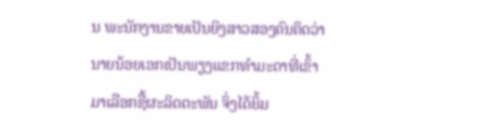ນ ພະນັກງານຂາຍເປັນຍິງສາວສອງຄົນຄິດວ່ານາຍນ້ອຍເອກເປັນພຽງແຂກທຳມະດາທີ່ເຂົ້າມາເລືອກຊື້ຜະລິດຕະພັນ ຈິ່ງໄດ້ຍິ້ມ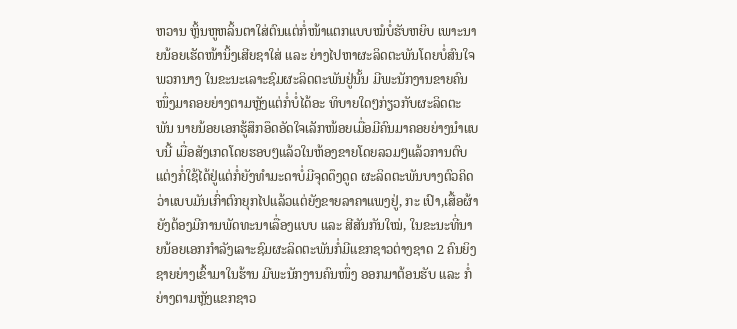ຫວານ ຫຼິ້ນຫູຫລິ້ນຕາໃສ່ຕົນແຕ່ກໍ່ໜ້າແຕກແບບໝໍບໍ່ຮັບຫຍິບ ເພາະນາຍນ້ອຍເຮັດໜ້ານິ້ງເສີຍຊາໃສ່ ແລະ ຍ່າງໄປຫາຜະລິດຕະພັນໂດຍບໍ່ສົນໃຈພວກນາງ ໃນຂະນະເລາະຊົມຜະລິດຕະພັນຢູ່ນັ້ນ ມີພະນັກງານຂາຍຄົນໜຶ່ງມາຄອຍຍ່າງຕາມຫຼັງແຕ່ກໍ່ບໍ່ໄດ້ອະ ທິບາຍໃດໆກ່ຽວກັບຜະລິດຕະພັນ ນາຍນ້ອຍເອກຮູ້ສຶກອຶດອັດໃຈເລັກໜ້ອຍເມື່ອມີຄົນມາຄອຍຍ່າງນຳແບບນີ້ ເມື່ອສັງເກດໂດຍຮອບໆແລ້ວໃນຫ້ອງຂາຍໂດຍລວມໆແລ້ວການຕົບແຕ່ງກໍ່ໃຊ້ໄດ້ຢູ່ແຕ່ກໍ່ຍັງທຳມະດາບໍ່ມີຈຸດດຶງດູດ ຜະລິດຕະພັນບາງຕົວຄິດວ່າແບບມັນເກົ່າຕົກຍຸກໄປແລ້ວແຕ່ຍັງຂາຍລາຄາແພງຢູ່, ກະ ເປົາ,ເສື້ອຜ້າຍັງຕ້ອງມີການພັດທະນາເລື່ອງແບບ ແລະ ສີສັນກັນໃໝ່, ໃນຂະນະທີ່ນາຍນ້ອຍເອກກຳລັງເລາະຊົມຜະລິດຕະພັນກໍ່ມີແຂກຊາວຕ່າງຊາດ 2 ຄົນຍິງຊາຍຍ່າງເຂົ້າມາໃນຮ້ານ ມີພະນັກງານຄົນໜຶ່ງ ອອກມາຕ້ອນຮັບ ແລະ ກໍ່ຍ່າງຕາມຫຼັງແຂກຊາວ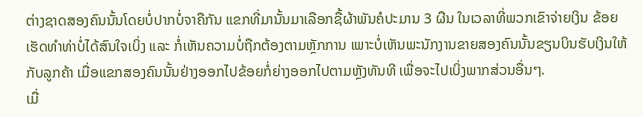ຕ່າງຊາດສອງຄົນນັ້ນໂດຍບໍ່ປາກບໍ່ຈາຄືກັນ ແຂກທີ່ມານັ້ນມາເລືອກຊື້ຜ້າພັນຄໍປະມານ 3 ຜືນ ໃນເວລາທີ່ພວກເຂົາຈ່າຍເງິນ ຂ້ອຍເຮັດທຳທ່າບໍ່ໄດ້ສົນໃຈເບິ່ງ ແລະ ກໍ່ເຫັນຄວາມບໍ່ຖືກຕ້ອງຕາມຫຼັກການ ເພາະບໍ່ເຫັນພະນັກງານຂາຍສອງຄົນນັ້ນຂຽນບິນຮັບເງິນໃຫ້ກັບລູກຄ້າ ເມື່ອແຂກສອງຄົນນັ້ນຢ່າງອອກໄປຂ້ອຍກໍ່ຍ່າງອອກໄປຕາມຫຼັງທັນທີ ເພື່ອຈະໄປເບິ່ງພາກສ່ວນອື່ນໆ.
ເມື່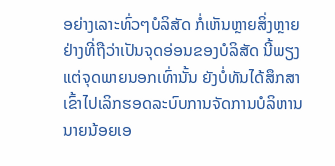ອຍ່າງເລາະທົ່ວໆບໍລິສັດ ກໍ່ເຫັນຫຼາຍສິ່ງຫຼາຍຢ່າງທີ່ຖືວ່າເປັນຈຸດອ່ອນຂອງບໍລິສັດ ນີ້ພຽງແຕ່ຈຸດພາຍນອກເທົ່ານັ້ນ ຍັງບໍ່ທັນໄດ້ສຶກສາເຂົ້າໄປເລິກຮອດລະບົບການຈັດການບໍລິຫານ ນາຍນ້ອຍເອ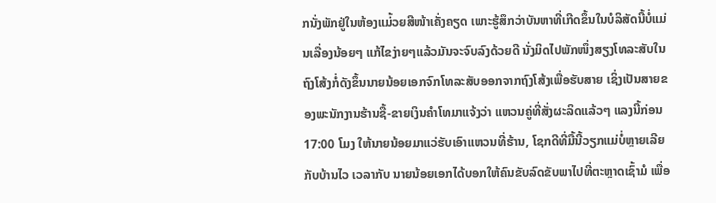ກນັ່ງພັກຢູ່ໃນຫ້ອງແມ່້ວຍສີໜ້າເຄັ່ງຄຽດ ເພາະຮູ້ສຶກວ່າບັນຫາທີ່ເກີດຂຶ້ນໃນບໍລິສັດນີ້ບໍ່ແມ່ນເລື່ອງນ້ອຍໆ ແກ້ໄຂງ່າຍໆແລ້ວມັນຈະຈົບລົງດ້ວຍດີ ນັ່ງມິດໄປພັກໜຶ່ງສຽງໂທລະສັບໃນຖົງໂສ້ງກໍ່ດັງຂຶ້ນນາຍນ້ອຍເອກຈົກໂທລະສັບອອກຈາກຖົງໂສ້ງເພື່ອຮັບສາຍ ເຊິ່ງເປັນສາຍຂອງພະນັກງານຮ້ານຊື້-ຂາຍເງິນຄຳໂທມາແຈ້ງວ່າ ແຫວນຄູ່ທີ່ສັ່ງຜະລິດແລ້ວໆ ແລງນີ້ກ່ອນ 17:00 ໂມງ ໃຫ້ນາຍນ້ອຍມາແວ່ຮັບເອົາແຫວນທີ່ຮ້ານ, ໂຊກດີທີ່ມື້ນີ້ວຽກແມ່ບໍ່ຫຼາຍເລີຍກັບບ້ານໄວ ເວລາກັບ ນາຍນ້ອຍເອກໄດ້ບອກໃຫ້ຄົນຂັບລົດຂັບພາໄປທີ່ຕະຫຼາດເຊົ້າມໍ ເພື່ອ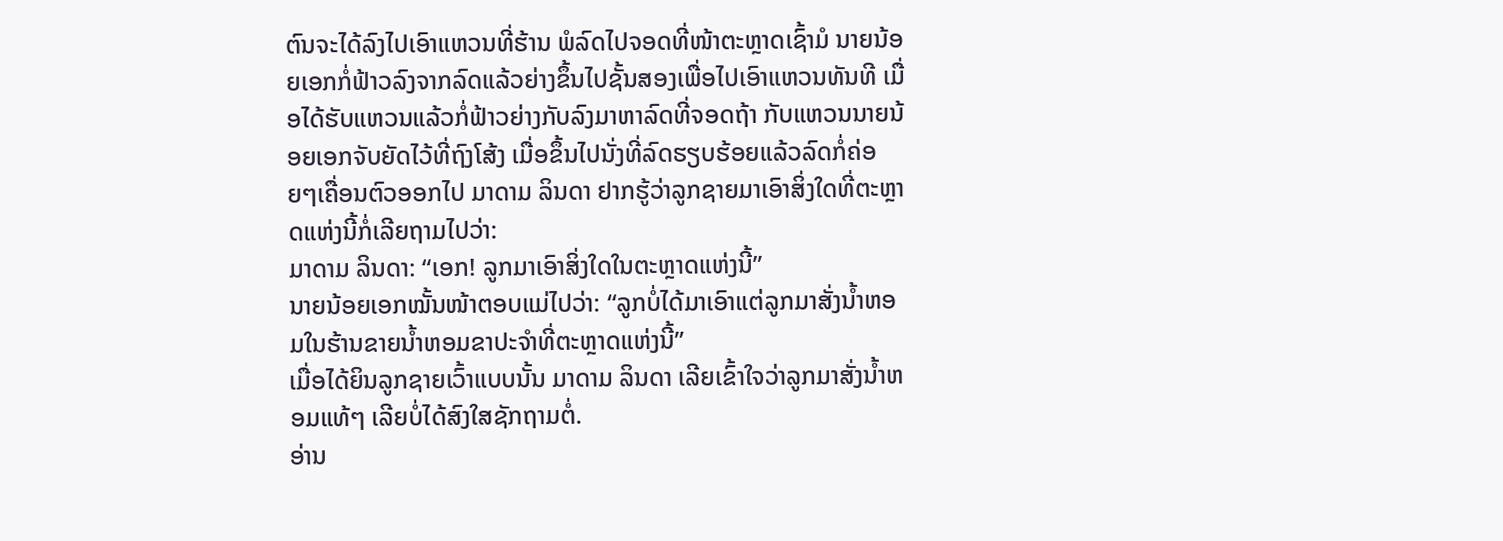ຕົນຈະໄດ້ລົງໄປເອົາແຫວນທີ່ຮ້ານ ພໍລົດໄປຈອດທີ່ໜ້າຕະຫຼາດເຊົ້າມໍ ນາຍນ້ອຍເອກກໍ່ຟ້າວລົງຈາກລົດແລ້ວຍ່າງຂຶ້ນໄປຊັ້ນສອງເພື່ອໄປເອົາແຫວນທັນທີ ເມື່ອໄດ້ຮັບແຫວນແລ້ວກໍ່ຟ້າວຍ່າງກັບລົງມາຫາລົດທີ່ຈອດຖ້າ ກັບແຫວນນາຍນ້ອຍເອກຈັບຍັດໄວ້ທີ່ຖົງໂສ້ງ ເມື່ອຂຶ້ນໄປນັ່ງທີ່ລົດຮຽບຮ້ອຍແລ້ວລົດກໍ່ຄ່ອຍໆເຄື່ອນຕົວອອກໄປ ມາດາມ ລິນດາ ຢາກຮູ້ວ່າລູກຊາຍມາເອົາສິ່ງໃດທີ່ຕະຫຼາດແຫ່ງນີ້ກໍ່ເລີຍຖາມໄປວ່າ:
ມາດາມ ລິນດາ: “ເອກ! ລູກມາເອົາສິ່ງໃດໃນຕະຫຼາດແຫ່ງນີ້”
ນາຍນ້ອຍເອກໝັ້ນໜ້າຕອບແມ່ໄປວ່າ: “ລູກບໍ່ໄດ້ມາເອົາແຕ່ລູກມາສັ່ງນ້ຳຫອມໃນຮ້ານຂາຍນ້ຳຫອມຂາປະຈຳທີ່ຕະຫຼາດແຫ່ງນີ້”
ເມື່ອໄດ້ຍິນລູກຊາຍເວົ້າແບບນັ້ນ ມາດາມ ລິນດາ ເລີຍເຂົ້າໃຈວ່າລູກມາສັ່ງນ້ຳຫອມແທ້ໆ ເລີຍບໍ່ໄດ້ສົງໃສຊັກຖາມຕໍ່.
ອ່ານ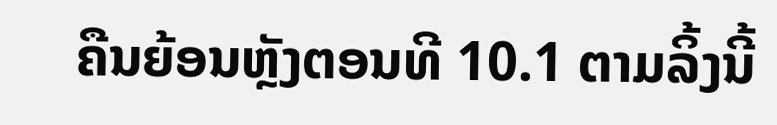ຄືນຍ້ອນຫຼັງຕອນທີ 10.1 ຕາມລິ້ງນີ້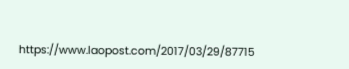https://www.laopost.com/2017/03/29/87715